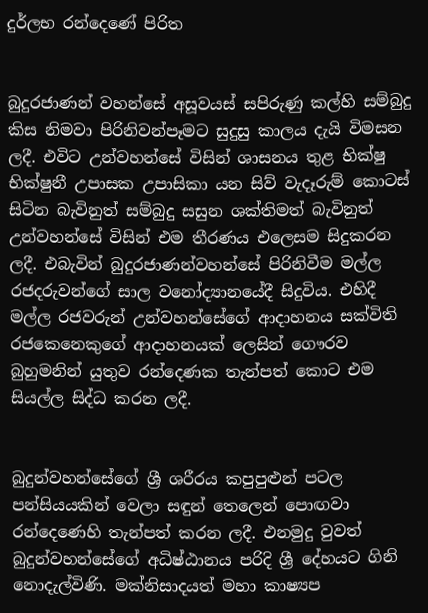දුර්ලභ රන්දෙණේ පිරිත


බුදුරජාණන් වහන්සේ අසූවයස් සපිරුණු කල්හි සම්බුදු කිස නිමවා පිරිනිවන්පෑමට සුදුසු කාලය දැයි විමසන ලදී. එවිට උන්වහන්සේ විසින් ශාසනය තුළ භික්ෂු භික්ෂුනී උපාසක උපාසිකා යන සිව් වැදෑරුම් කොටස් සිටින බැවිනුත් සම්බුදු සසුන ශක්තිමත් බැවිනුත් උන්වහන්සේ විසින් එම තීරණය එලෙසම සිදුකරන ලදී. එබැවින් බුදුරජාණන්වහන්සේ පිරිනිවීම මල්ල රජදරුවන්ගේ සාල වනෝද්‍යානයේදී සිදුවිය. එහිදී මල්ල රජවරුන් උන්වහන්සේගේ ආදාහනය සක්විති රජකෙනෙකුගේ ආදාහනයක් ලෙසින් ගෞරව බුහුමනින් යුතුව රන්දෙණක තැන්පත් කොට එම සියල්ල සිද්ධ කරන ලදී.


බුදුන්වහන්සේගේ ශ්‍රී ශරීරය කපුපුළුන් පටල පන්සියයකින් වෙලා සඳුන් තෙලෙන් පොඟවා රන්දෙණෙහි තැන්පත් කරන ලදී. එනමුදු වුවත් බුදුන්වහන්සේගේ අධිෂ්ඨානය පරිදි ශ්‍රී දේහයට ගිනි නොදැල්විණි. මක්නිසාදයත් මහා කාෂ්‍යප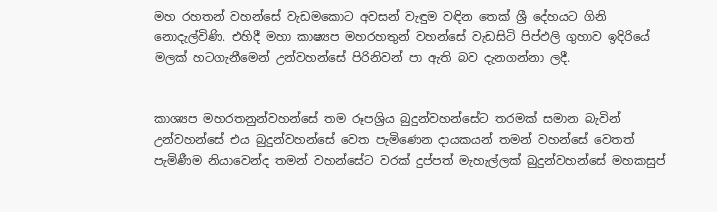මහ රහතන් වහන්සේ වැඩමකොට අවසන් වැඳුම වඳින තෙක් ශ්‍රී දේහයට ගිනි නොදැල්විණි. එහිදී මහා කාෂ්‍යප මහරහතුන් වහන්සේ වැඩසිටි පිප්ඵලි ගුහාව ඉදිරියේ මලක් හටගැනීමෙන් උන්වහන්සේ පිරිනිවන් පා ඇති බව දැනගන්නා ලදී.


කාශ්‍යප මහරතනුන්වහන්සේ තම රූපශ්‍රිය බුදුන්වහන්සේට තරමක් සමාන බැවින් උන්වහන්සේ එය බුදුන්වහන්සේ වෙත පැමිණෙන දායකයන් තමන් වහන්සේ වෙතත් පැමිණීම නියාවෙන්ද තමන් වහන්සේට වරක් දුප්පත් මැහැල්ලක් බුදුන්වහන්සේ මහකසුප්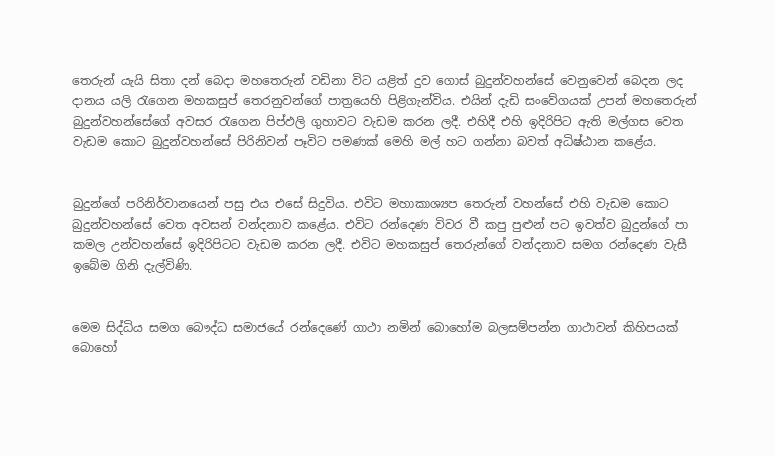තෙරුන් යැයි සිතා දන් බෙදා මහතෙරුන් වඩිනා විට යළිත් දුව ගොස් බුදුන්වහන්සේ වෙනුවෙන් බෙදන ලද දානය යලි රැගෙන මහකසුප් තෙරනුවන්ගේ පාත්‍රයෙහි පිළිගැන්විය. එයින් දැඩි සංවේගයක් උපන් මහතෙරුන් බුදුන්වහන්සේගේ අවසර රැගෙන පිප්ඵලි ගුහාවට වැඩම කරන ලදී. එහිදී එහි ඉදිරිපිට ඇති මල්ගස වෙත වැඩම කොට බුදුන්වහන්සේ පිරිනිවන් පෑවිට පමණක් මෙහි මල් හට ගන්නා බවත් අධිෂ්ඨාන කළේය.


බුදුන්ගේ පරිනිර්වානයෙන් පසු එය එසේ සිදුවිය. එවිට මහාකාශ්‍යප තෙරුන් වහන්සේ එහි වැඩම කොට බුදුන්වහන්සේ වෙත අවසන් වන්දනාව කළේය. එවිට රන්දෙණ විවර වී කපු පුළුන් පට ඉවත්ව බුදුන්ගේ පා කමල උන්වහන්සේ ඉදිරිපිටට වැඩම කරන ලදී. එවිට මහකසුප් තෙරුන්ගේ වන්දනාව සමග රන්දෙණ වැසී ඉබේම ගිනි දැල්විණි.


මෙම සිද්ධිය සමග බෞද්ධ සමාජයේ රන්දෙණේ ගාථා නමින් බොහෝම බලසම්පන්න ගාථාවන් කිහිපයක් බොහෝ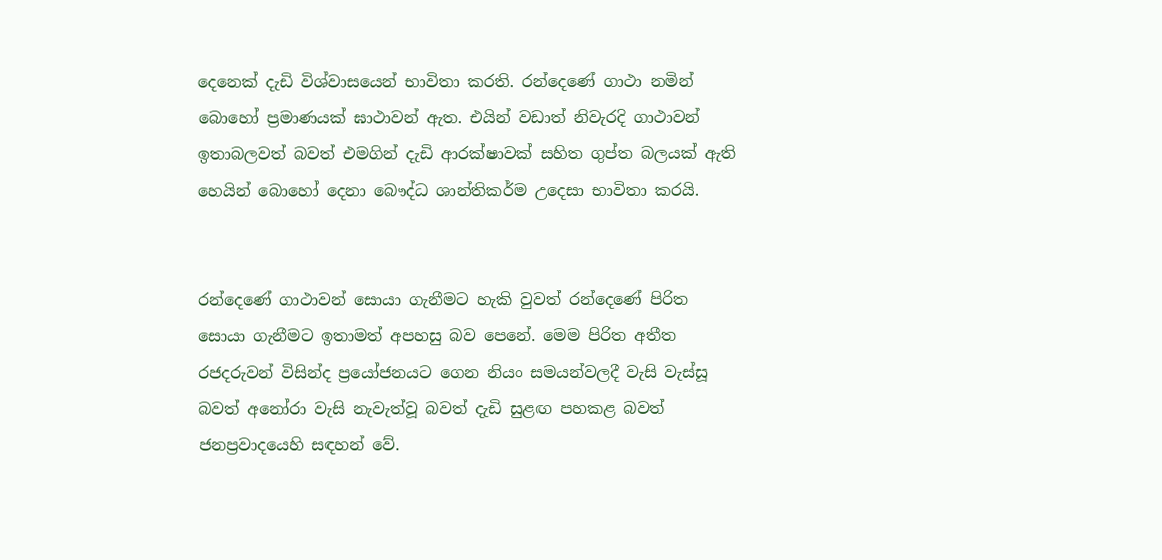දෙනෙක් දැඩි විශ්වාසයෙන් භාවිතා කරති. රන්දෙණේ ගාථා නමින් බොහෝ ප්‍රමාණයක් ඝාථාවන් ඇත. එයින් වඩාත් නිවැරදි ගාථාවන් ඉතාබලවත් බවත් එමගින් දැඩි ආරක්ෂාවක් සහිත ගුප්ත බලයක් ඇති හෙයින් බොහෝ දෙනා බෞද්ධ ශාන්තිකර්ම උදෙසා භාවිතා කරයි.


රන්දෙණේ ගාථාවන් සොයා ගැනීමට හැකි වුවත් රන්දෙණේ පිරිත සොයා ගැනීමට ඉතාමත් අපහසු බව පෙනේ. මෙම පිරිත අතීත රජදරුවන් විසින්ද ප්‍රයෝජනයට ගෙන නියං සමයන්වලදී වැසි වැස්සූ බවත් අනෝරා වැසි නැවැත්වූ බවත් දැඩි සුළඟ පහකළ බවත් ජනප්‍රවාදයෙහි සඳහන් වේ.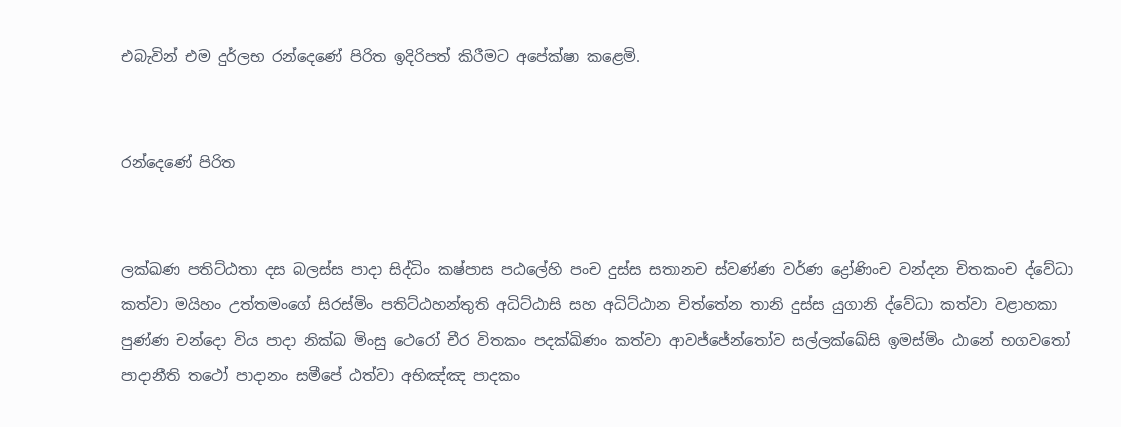එබැවින් එම දුර්ලභ රන්දෙණේ පිරිත ඉදිරිපත් කිරීමට අපේක්ෂා කළෙමි.


රන්දෙණේ පිරිත


ලක්ඛණ පතිට්ඨතා දස බලස්ස පාදා සිද්ධිං කෂ්පාස පඨලේහි පංච දුස්ස සතානච ස්වණ්ණ වර්ණ ද්‍රෝණිංච වන්දන චිතකංච ද්වේධා කත්වා මයිහං උත්තමංගේ සිරස්මිං පතිට්ඨහන්තුති අධිට්ඨාසි සහ අධිට්ඨාන චිත්තේන තානි දුස්ස යුගානි ද්වේධා කත්වා වළාහකා පුණ්ණ චන්දො විය පාදා නික්ඛ මිංසු ථෙරෝ චීර විතකං පදක්ඛිණං කත්වා ආවජ්ජේන්තෝව සල්ලක්ඛේසි ඉමස්මිං ඨානේ භගවතෝ පාදානීති තථෝ පාදානං සමීපේ ඨත්වා අභිඤ්ඤ පාදකං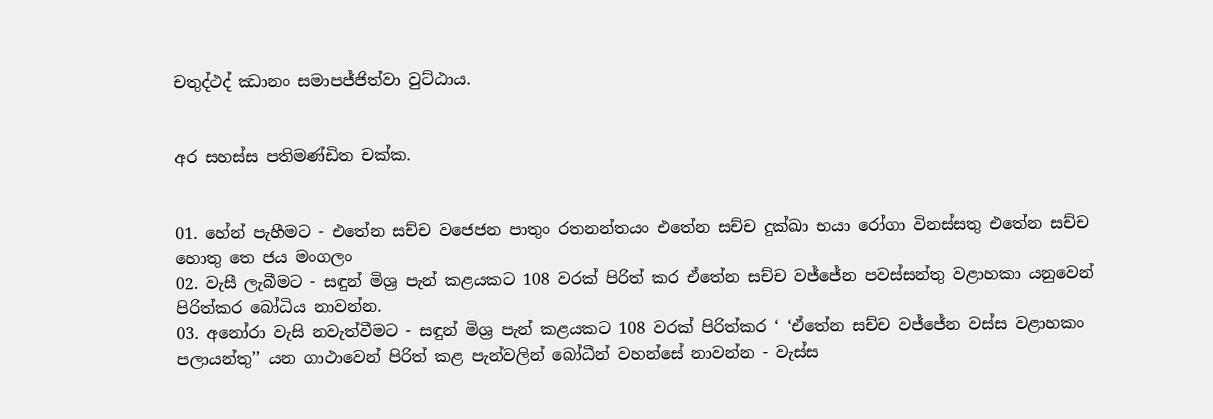චතුද්ථද් ඣානං සමාපජ්ජිත්වා වුට්ඨාය.


අර සහස්ස පතිමණ්ඩිත චක්ක.


01. හේන් පැහීමට - එතේන සච්ච වජෙජන පාතුං රතනන්තයං එතේන සච්ච දුක්ඛා භයා රෝගා විනස්සතු එතේන සච්ච හොතු තෙ ජය මංගලං
02. වැසී ලැබීමට - සඳුන් මිශ්‍ර පැන් කළයකට 108 වරක් පිරිත් කර ඒතේන සච්ච වජ්ජේන පවස්සන්තු වළාහකා යනුවෙන් පිරිත්කර බෝධිය නාවන්න.
03. අනෝරා වැසි නවැත්වීමට - සඳුන් මිශ්‍ර පැන් කළයකට 108 වරක් පිරිත්කර ‘ ‘ඒතේන සච්ච වජ්ජේන වස්ස වළාහකං පලායන්තු’’ යන ගාථාවෙන් පිරිත් කළ පැන්වලින් බෝධීන් වහන්සේ නාවන්න - වැස්ස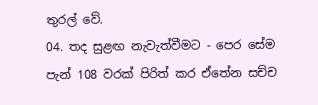තුරල් වේ.
04. තද සුළඟ නැවැත්වීමට - පෙර සේම පැන් 108 වරක් පිරිත් කර ඒතේන සච්ච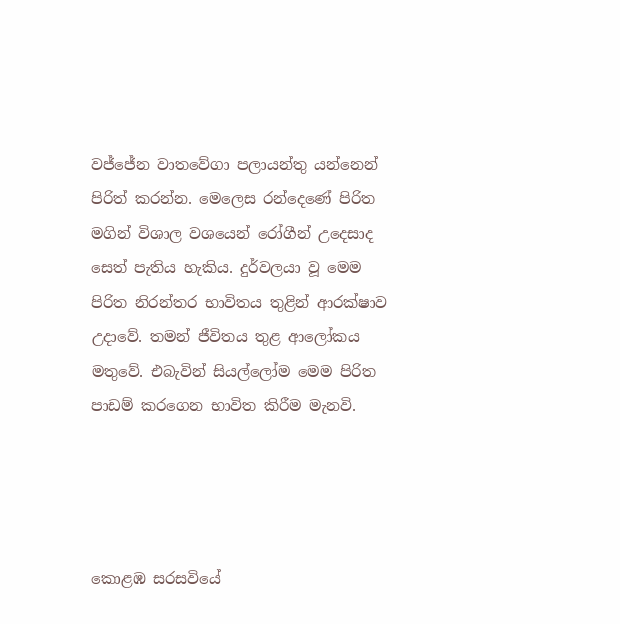වජ්ජේන වාතවේගා පලායන්තු යන්නෙන් පිරිත් කරන්න. මෙලෙස රන්දෙණේ පිරිත මගින් විශාල වශයෙන් රෝගීන් උදෙසාද සෙත් පැතිය හැකිය. දුර්වලයා වූ මෙම පිරිත නිරන්තර භාවිතය තුළින් ආරක්ෂාව උදාවේ. තමන් ජීවිතය තුළ ආලෝකය මතුවේ. එබැවින් සියල්ලෝම මෙම පිරිත පාඩම් කරගෙන භාවිත කිරීම මැනවි.




කොළඹ සරසවියේ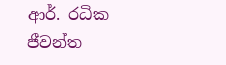ආර්. රධික ජීවන්ත